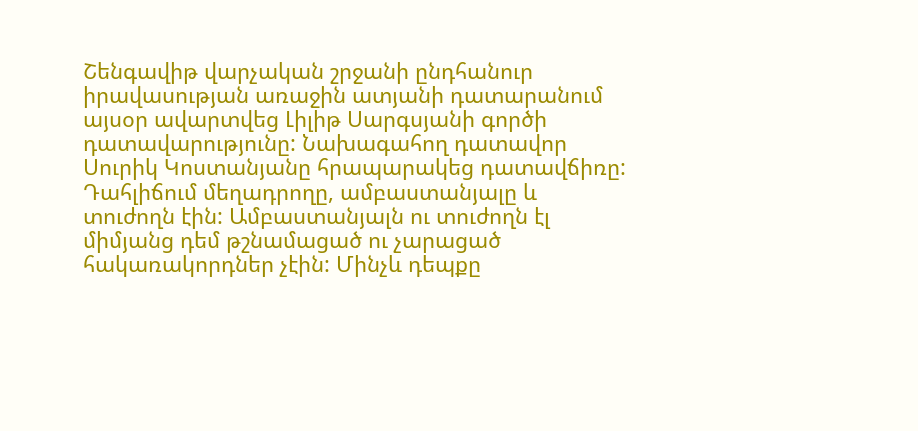Շենգավիթ վարչական շրջանի ընդհանուր իրավասության առաջին ատյանի դատարանում այսօր ավարտվեց Լիլիթ Սարգսյանի գործի դատավարությունը: Նախագահող դատավոր Սուրիկ Կոստանյանը հրապարակեց դատավճիռը: Դահլիճում մեղադրողը, ամբաստանյալը և տուժողն էին: Ամբաստանյալն ու տուժողն էլ միմյանց դեմ թշնամացած ու չարացած հակառակորդներ չէին: Մինչև դեպքը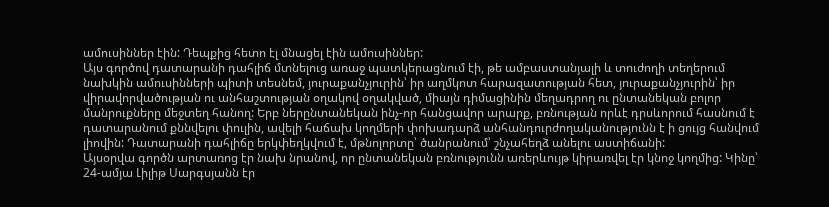ամուսիններ էին: Դեպքից հետո էլ մնացել էին ամուսիններ:
Այս գործով դատարանի դահլիճ մտնելուց առաջ պատկերացնում էի, թե ամբաստանյալի և տուժողի տեղերում նախկին ամուսինների պիտի տեսնեմ, յուրաքանչյուրին՝ իր աղմկոտ հարազատության հետ, յուրաքանչյուրին՝ իր վիրավորվածության ու անհաշտության օղակով օղակված, միայն դիմացինին մեղադրող ու ընտանեկան բոլոր մանրուքները մեջտեղ հանող: Երբ ներընտանեկան ինչ-որ հանցավոր արարք, բռնության որևէ դրսևորում հասնում է դատարանում քննվելու փուլին, ավելի հաճախ կողմերի փոխադարձ անհանդուրժողականությունն է ի ցույց հանվում լիովին: Դատարանի դահլիճը երկփեղկվում է, մթնոլորտը՝ ծանրանում՝ շնչահեղձ անելու աստիճանի:
Այսօրվա գործն արտառոց էր նախ նրանով, որ ընտանեկան բռնությունն առերևույթ կիրառվել էր կնոջ կողմից: Կինը՝ 24-ամյա Լիլիթ Սարգսյանն էր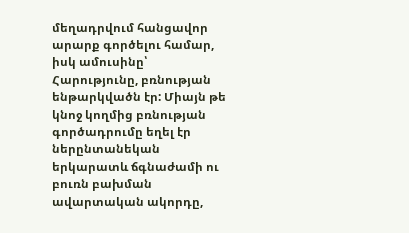մեղադրվում հանցավոր արարք գործելու համար, իսկ ամուսինը՝ Հարությունը, բռնության ենթարկվածն էր: Միայն թե կնոջ կողմից բռնության գործադրումը եղել էր ներընտանեկան երկարատև ճգնաժամի ու բուռն բախման ավարտական ակորդը,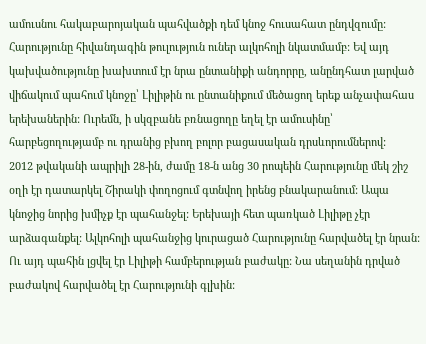ամուսնու հակաբարոյական պահվածքի դեմ կնոջ հուսահատ ընդվզումը:
Հարությունը հիվանդագին թուլություն ուներ ալկոհոլի նկատմամբ: Եվ այդ կախվածությունը խախտում էր նրա ընտանիքի անդորրը, անընդհատ լարված վիճակում պահում կնոջը՝ Լիլիթին ու ընտանիքում մեծացող երեք անչափահաս երեխաներին: Ուրեմն, ի սկզբանե բռնացողը եղել էր ամուսինը՝ հարբեցողությամբ ու դրանից բխող բոլոր բացասական դրսևորումներով:
2012 թվականի ապրիլի 28-ին, ժամը 18-ն անց 30 րոպեին Հարությունը մեկ շիշ օղի էր դատարկել Շիրակի փողոցում գտնվող իրենց բնակարանում: Ապա կնոջից նորից խմիչք էր պահանջել: Երեխայի հետ պառկած Լիլիթը չէր արձագանքել: Ալկոհոլի պահանջից կուրացած Հարությունը հարվածել էր նրան: Ու այդ պահին լցվել էր Լիլիթի համբերության բաժակը: Նա սեղանին դրված բաժակով հարվածել էր Հարությունի գլխին: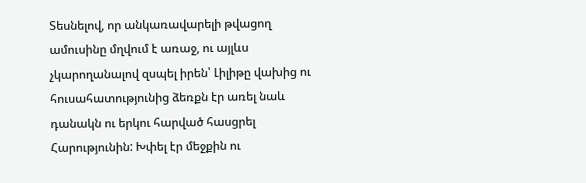Տեսնելով, որ անկառավարելի թվացող ամուսինը մղվում է առաջ, ու այլևս չկարողանալով զսպել իրեն՝ Լիլիթը վախից ու հուսահատությունից ձեռքն էր առել նաև դանակն ու երկու հարված հասցրել Հարությունին: Խփել էր մեջքին ու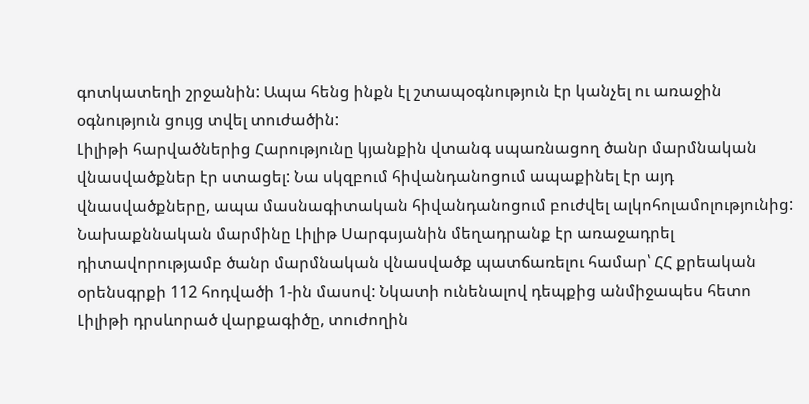գոտկատեղի շրջանին: Ապա հենց ինքն էլ շտապօգնություն էր կանչել ու առաջին օգնություն ցույց տվել տուժածին:
Լիլիթի հարվածներից Հարությունը կյանքին վտանգ սպառնացող ծանր մարմնական վնասվածքներ էր ստացել: Նա սկզբում հիվանդանոցում ապաքինել էր այդ վնասվածքները, ապա մասնագիտական հիվանդանոցում բուժվել ալկոհոլամոլությունից:
Նախաքննական մարմինը Լիլիթ Սարգսյանին մեղադրանք էր առաջադրել դիտավորությամբ ծանր մարմնական վնասվածք պատճառելու համար՝ ՀՀ քրեական օրենսգրքի 112 հոդվածի 1-ին մասով: Նկատի ունենալով դեպքից անմիջապես հետո Լիլիթի դրսևորած վարքագիծը, տուժողին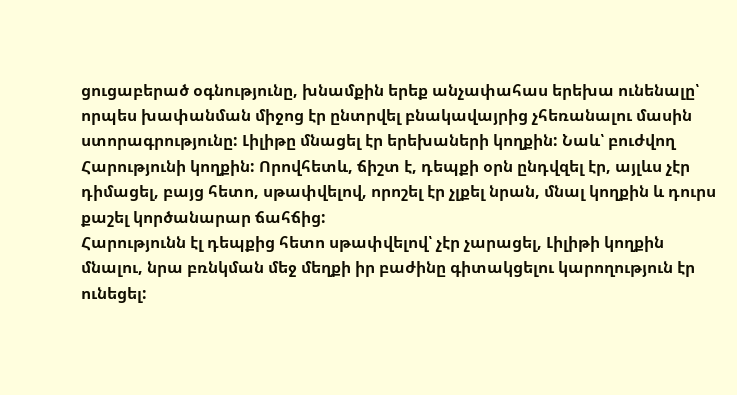ցուցաբերած օգնությունը, խնամքին երեք անչափահաս երեխա ունենալը՝ որպես խափանման միջոց էր ընտրվել բնակավայրից չհեռանալու մասին ստորագրությունը: Լիլիթը մնացել էր երեխաների կողքին: Նաև՝ բուժվող Հարությունի կողքին: Որովհետև, ճիշտ է, դեպքի օրն ընդվզել էր, այլևս չէր դիմացել, բայց հետո, սթափվելով, որոշել էր չլքել նրան, մնալ կողքին և դուրս քաշել կործանարար ճահճից:
Հարությունն էլ դեպքից հետո սթափվելով՝ չէր չարացել, Լիլիթի կողքին մնալու, նրա բռնկման մեջ մեղքի իր բաժինը գիտակցելու կարողություն էր ունեցել: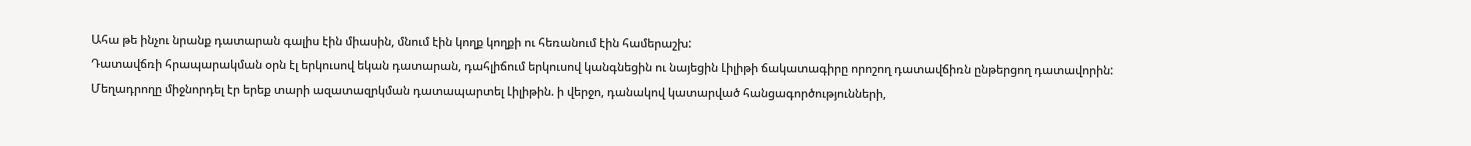Ահա թե ինչու նրանք դատարան գալիս էին միասին, մնում էին կողք կողքի ու հեռանում էին համերաշխ:
Դատավճռի հրապարակման օրն էլ երկուսով եկան դատարան, դահլիճում երկուսով կանգնեցին ու նայեցին Լիլիթի ճակատագիրը որոշող դատավճիռն ընթերցող դատավորին:
Մեղադրողը միջնորդել էր երեք տարի ազատազրկման դատապարտել Լիլիթին. ի վերջո, դանակով կատարված հանցագործությունների,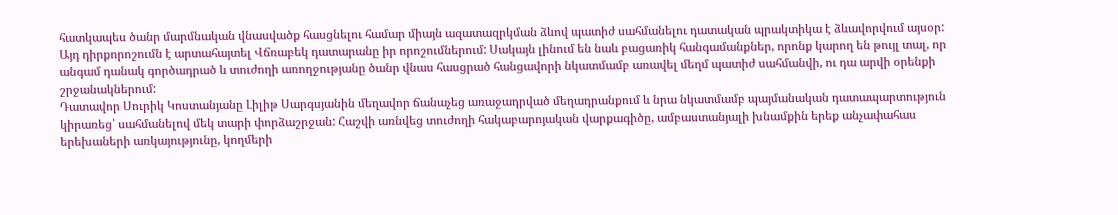հատկապես ծանր մարմնական վնասվածք հասցնելու համար միայն ազատազրկման ձևով պատիժ սահմանելու դատական պրակտիկա է ձևավորվում այսօր: Այդ դիրքորոշումն է արտահայտել Վճռաբեկ դատարանը իր որոշումներում: Սակայն լինում են նաև բացառիկ հանգամանքներ, որոնք կարող են թույլ տալ, որ անգամ դանակ գործադրած և տուժողի առողջությանը ծանր վնաս հասցրած հանցավորի նկատմամբ առավել մեղմ պատիժ սահմանվի, ու դա արվի օրենքի շրջանակներում:
Դատավոր Սուրիկ Կոստանյանը Լիլիթ Սարգսյանին մեղավոր ճանաչեց առաջադրված մեղադրանքում և նրա նկատմամբ պայմանական դատապարտություն կիրառեց՝ սահմանելով մեկ տարի փորձաշրջան: Հաշվի առնվեց տուժողի հակաբարոյական վարքագիծը, ամբաստանյալի խնամքին երեք անչափահաս երեխաների առկայությունը, կողմերի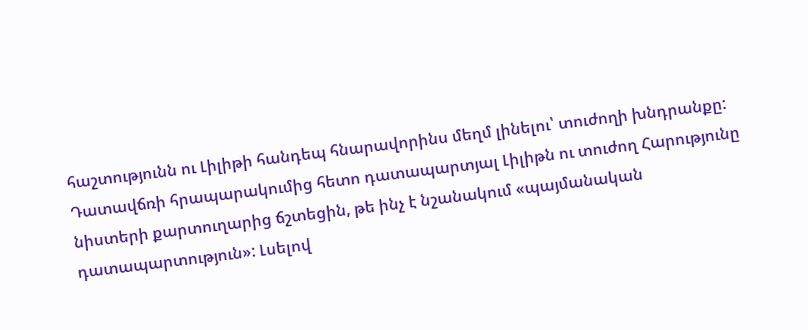հաշտությունն ու Լիլիթի հանդեպ հնարավորինս մեղմ լինելու՝ տուժողի խնդրանքը:
Դատավճռի հրապարակումից հետո դատապարտյալ Լիլիթն ու տուժող Հարությունը նիստերի քարտուղարից ճշտեցին, թե ինչ է նշանակում «պայմանական դատապարտություն»: Լսելով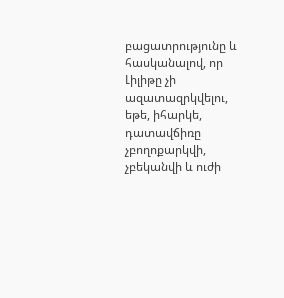բացատրությունը և հասկանալով, որ Լիլիթը չի ազատազրկվելու, եթե, իհարկե, դատավճիռը չբողոքարկվի, չբեկանվի և ուժի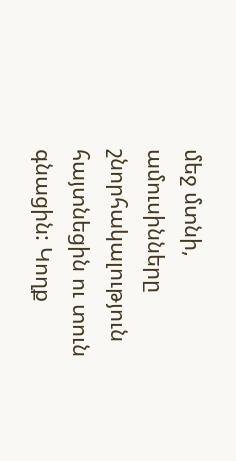մեջ մտնի, ամուսինները շնորհակալություն հայտնեցին ու տուն գնացին: Կողք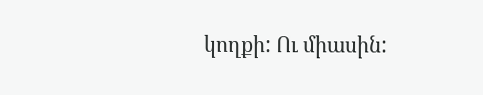կողքի: Ու միասին: